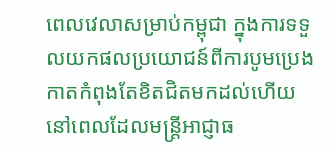ពេលវេលាសម្រាប់កម្ពុជា ក្នុងការទទួលយកផលប្រយោជន៍ពីការបូមប្រេងកាតកំពុងតែខិតជិតមកដល់ហើយ នៅពេលដែលមន្ត្រីអាជ្ញាធ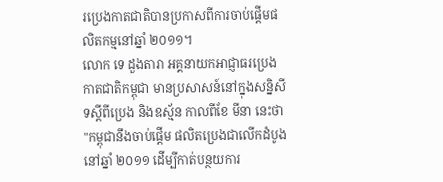រប្រេងកាតជាតិបានប្រកាសពីការចាប់ផ្ដើមផលិតកម្មនៅឆ្នាំ ២០១១។
លោក ទេ ដួងតារា អគ្គនាយកអាជ្ញាធរប្រេងកាតជាតិកម្ពុជា មានប្រសាសន៍នៅក្នុងសន្និសីទស្ដីពីប្រេង និងឧស្ម័ន កាលពីខែ មីនា នេះថា "កម្ពុជានឹងចាប់ផ្ដើម ផលិតប្រេងជាលើកដំបូងនៅឆ្នាំ ២០១១ ដើម្បីកាត់បន្ថយការ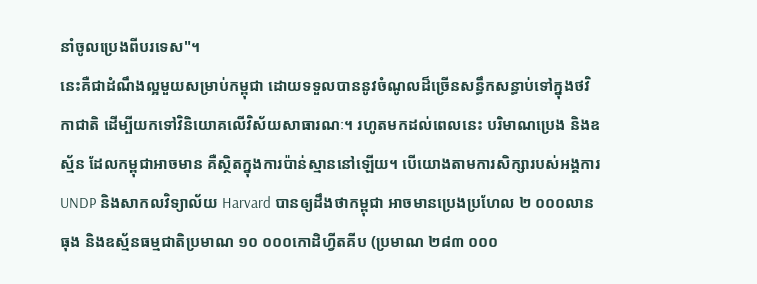នាំចូលប្រេងពីបរទេស"។
នេះគឺជាដំណឹងល្អមួយសម្រាប់កម្ពុជា ដោយទទួលបាននូវចំណូលដ៏ច្រើនសន្ធឹកសន្ធាប់ទៅក្នុងថវិកាជាតិ ដើម្បីយកទៅវិនិយោគលើវិស័យសាធារណៈ។ រហូតមកដល់ពេលនេះ បរិមាណប្រេង និងឧស្ម័ន ដែលកម្ពុជាអាចមាន គឺស្ថិតក្នុងការប៉ាន់ស្មាននៅឡើយ។ បើយោងតាមការសិក្សារបស់អង្គការ UNDP និងសាកលវិទ្យាល័យ Harvard បានឲ្យដឹងថាកម្ពុជា អាចមានប្រេងប្រហែល ២ ០០០លានធុង និងឧស្ម័នធម្មជាតិប្រមាណ ១០ ០០០កោដិហ្វីតគីប (ប្រមាណ ២៨៣ ០០០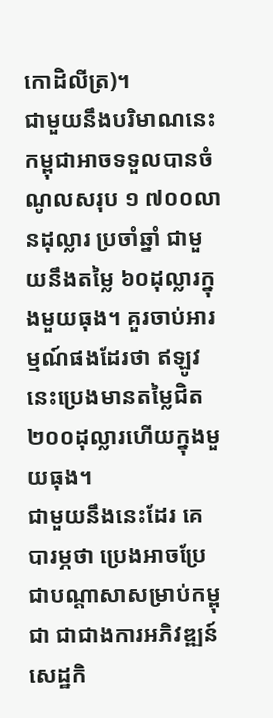កោដិលីត្រ)។
ជាមួយនឹងបរិមាណនេះ កម្ពុជាអាចទទួលបានចំណូលសរុប ១ ៧០០លានដុល្លារ ប្រចាំឆ្នាំ ជាមួយនឹងតម្លៃ ៦០ដុល្លារក្នុងមួយធុង។ គួរចាប់អារម្មណ៍ផងដែរថា ឥឡូវនេះប្រេងមានតម្លៃជិត ២០០ដុល្លារហើយក្នុងមួយធុង។
ជាមួយនឹងនេះដែរ គេបារម្ភថា ប្រេងអាចប្រែជាបណ្ដាសាសម្រាប់កម្ពុជា ជាជាងការអភិវឌ្ឍន៍សេដ្ឋកិ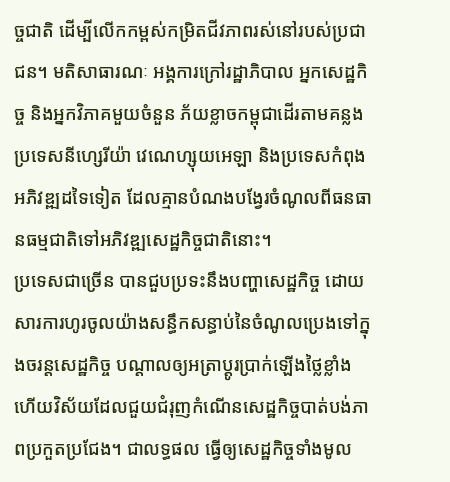ច្ចជាតិ ដើម្បីលើកកម្ពស់កម្រិតជីវភាពរស់នៅរបស់ប្រជាជន។ មតិសាធារណៈ អង្គការក្រៅរដ្ឋាភិបាល អ្នកសេដ្ឋកិច្ច និងអ្នកវិភាគមួយចំនួន ភ័យខ្លាចកម្ពុជាដើរតាមគន្លងប្រទេសនីហ្សេរីយ៉ា វេណេហ្សុយអេឡា និងប្រទេសកំពុងអភិវឌ្ឍដទៃទៀត ដែលគ្មានបំណងបង្វែរចំណូលពីធនធានធម្មជាតិទៅអភិវឌ្ឍសេដ្ឋកិច្ចជាតិនោះ។
ប្រទេសជាច្រើន បានជួបប្រទះនឹងបញ្ហាសេដ្ឋកិច្ច ដោយសារការហូរចូលយ៉ាងសន្ធឹកសន្ធាប់នៃចំណូលប្រេងទៅក្នុងចរន្តសេដ្ឋកិច្ច បណ្ដាលឲ្យអត្រាប្ដូរប្រាក់ឡើងថ្លៃខ្លាំង ហើយវិស័យដែលជួយជំរុញកំណើនសេដ្ឋកិច្ចបាត់បង់ភាពប្រកួតប្រជែង។ ជាលទ្ធផល ធ្វើឲ្យសេដ្ឋកិច្ចទាំងមូល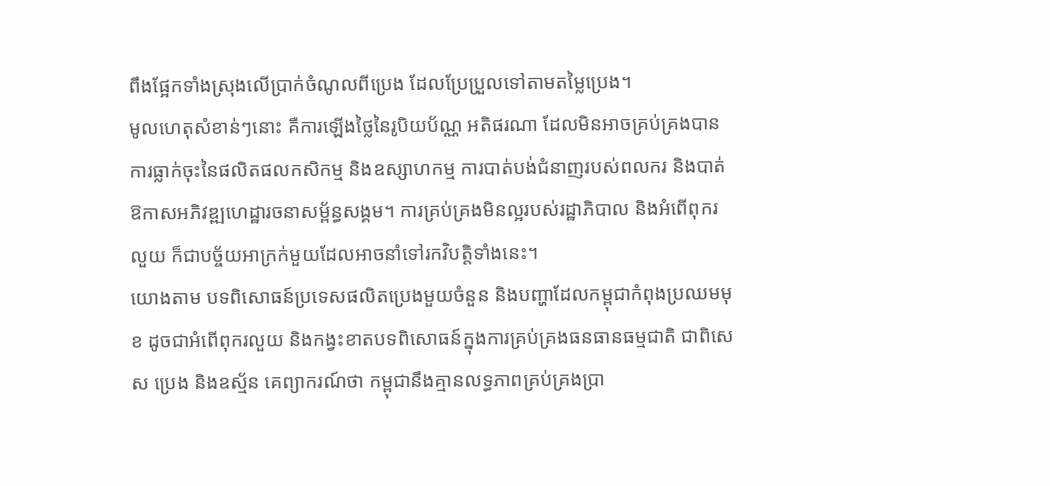ពឹងផ្អែកទាំងស្រុងលើប្រាក់ចំណូលពីប្រេង ដែលប្រែប្រួលទៅតាមតម្លៃប្រេង។
មូលហេតុសំខាន់ៗនោះ គឺការឡើងថ្លៃនៃរូបិយប័ណ្ណ អតិផរណា ដែលមិនអាចគ្រប់គ្រងបាន ការធ្លាក់ចុះនៃផលិតផលកសិកម្ម និងឧស្សាហកម្ម ការបាត់បង់ជំនាញរបស់ពលករ និងបាត់ឱកាសអភិវឌ្ឍហេដ្ឋារចនាសម្ព័ន្ធសង្គម។ ការគ្រប់គ្រងមិនល្អរបស់រដ្ឋាភិបាល និងអំពើពុករលួយ ក៏ជាបច្ច័យអាក្រក់មួយដែលអាចនាំទៅរកវិបត្តិទាំងនេះ។
យោងតាម បទពិសោធន៍ប្រទេសផលិតប្រេងមួយចំនួន និងបញ្ហាដែលកម្ពុជាកំពុងប្រឈមមុខ ដូចជាអំពើពុករលួយ និងកង្វះខាតបទពិសោធន៍ក្នុងការគ្រប់គ្រងធនធានធម្មជាតិ ជាពិសេស ប្រេង និងឧស្ម័ន គេព្យាករណ៍ថា កម្ពុជានឹងគ្មានលទ្ធភាពគ្រប់គ្រងប្រា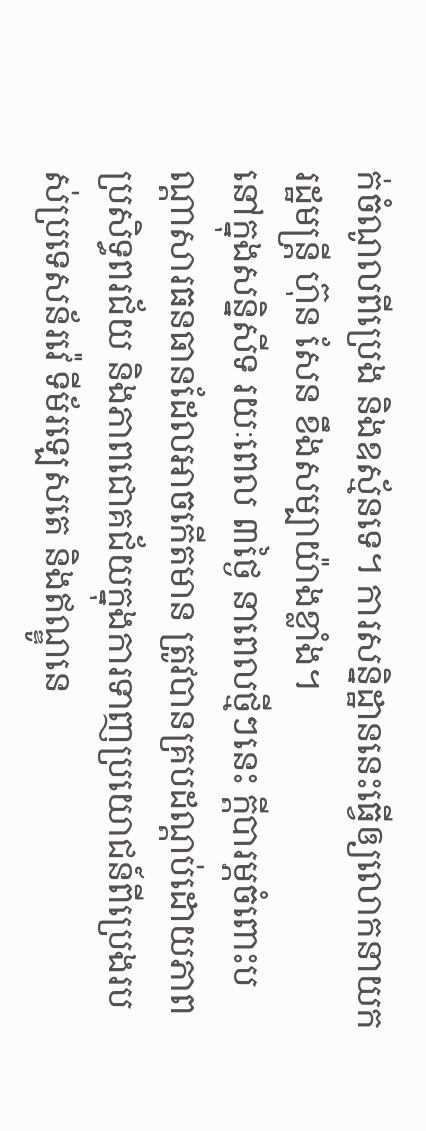ក់ចំណូលពីប្រេង និងឧស្ម័នទេ។ ការសន្និដ្ឋាននេះធ្វើឲ្យលោកនាយករដ្ឋមន្ត្រី ហ៊ុន សែន ខឹងសម្បាយ៉ាងខ្លាំង។
នៅក្នុងសន្និសីទ រយៈពេល ៣ថ្ងៃ នាពេលថ្មីៗនេះ ក្ដីបារម្ភចំពោះបណ្ដាសារធនធានដែលអាចកើតមាន ត្រូវបានគ្របដណ្ដប់ដោយភាពប្រសិទ្ធពរជ័យ និងភាពជោគជ័យក្នុងការទាញប្រយោជន៍ពីប្រេងរបស់ប្រទេសន័រវ៉េ ទីម័រឡេសតេ និងឥណ្ឌូនេ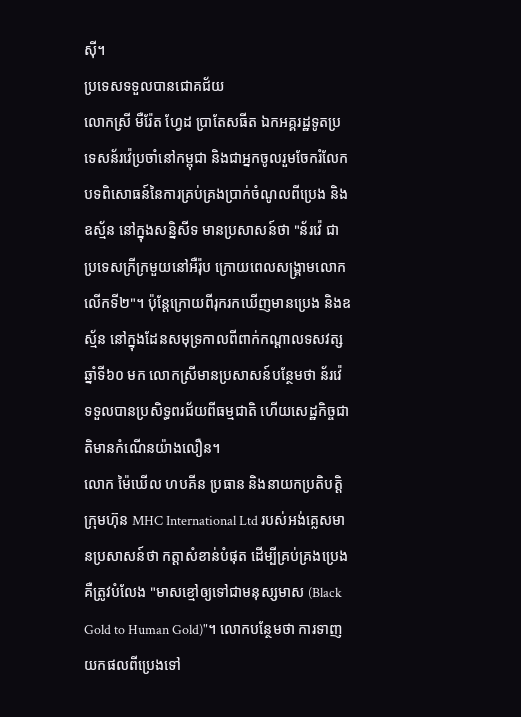ស៊ី។
ប្រទេសទទួលបានជោគជ័យ
លោកស្រី មឺរ៉ែត ហ្វែដ ប្រាតែសធីត ឯកអគ្គរដ្ឋទូតប្រទេសន័រវ៉េប្រចាំនៅកម្ពុជា និងជាអ្នកចូលរួមចែករំលែកបទពិសោធន៍នៃការគ្រប់គ្រងប្រាក់ចំណូលពីប្រេង និងឧស្ម័ន នៅក្នុងសន្និសីទ មានប្រសាសន៍ថា "ន័រវ៉េ ជាប្រទេសក្រីក្រមួយនៅអឺរ៉ុប ក្រោយពេលសង្គ្រាមលោកលើកទី២"។ ប៉ុន្តែក្រោយពីរុករកឃើញមានប្រេង និងឧស្ម័ន នៅក្នុងដែនសមុទ្រកាលពីពាក់កណ្ដាលទសវត្សឆ្នាំទី៦០ មក លោកស្រីមានប្រសាសន៍បន្ថែមថា ន័រវ៉េ ទទួលបានប្រសិទ្ធពរជ័យពីធម្មជាតិ ហើយសេដ្ឋកិច្ចជាតិមានកំណើនយ៉ាងលឿន។
លោក ម៉ៃឃើល ហបគីន ប្រធាន និងនាយកប្រតិបត្តិក្រុមហ៊ុន MHC International Ltd របស់អង់គ្លេសមានប្រសាសន៍ថា កត្តាសំខាន់បំផុត ដើម្បីគ្រប់គ្រងប្រេង គឺត្រូវបំលែង "មាសខ្មៅឲ្យទៅជាមនុស្សមាស (Black Gold to Human Gold)"។ លោកបន្ថែមថា ការទាញយកផលពីប្រេងទៅ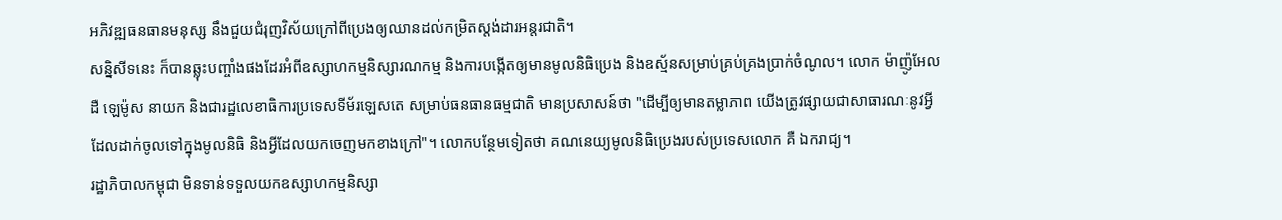អភិវឌ្ឍធនធានមនុស្ស នឹងជួយជំរុញវិស័យក្រៅពីប្រេងឲ្យឈានដល់កម្រិតស្តង់ដារអន្តរជាតិ។
សន្និសីទនេះ ក៏បានឆ្លុះបញ្ចាំងផងដែរអំពីឧស្សាហកម្មនិស្សារណកម្ម និងការបង្កើតឲ្យមានមូលនិធិប្រេង និងឧស្ម័នសម្រាប់គ្រប់គ្រងប្រាក់ចំណូល។ លោក ម៉ាញ៉ូអែល ដឺ ឡេម៉ូស នាយក និងជារដ្ឋលេខាធិការប្រទេសទីម័រឡេសតេ សម្រាប់ធនធានធម្មជាតិ មានប្រសាសន៍ថា "ដើម្បីឲ្យមានតម្លាភាព យើងត្រូវផ្សាយជាសាធារណៈនូវអ្វី ដែលដាក់ចូលទៅក្នុងមូលនិធិ និងអ្វីដែលយកចេញមកខាងក្រៅ"។ លោកបន្ថែមទៀតថា គណនេយ្យមូលនិធិប្រេងរបស់ប្រទេសលោក គឺ ឯករាជ្យ។
រដ្ឋាភិបាលកម្ពុជា មិនទាន់ទទួលយកឧស្សាហកម្មនិស្សា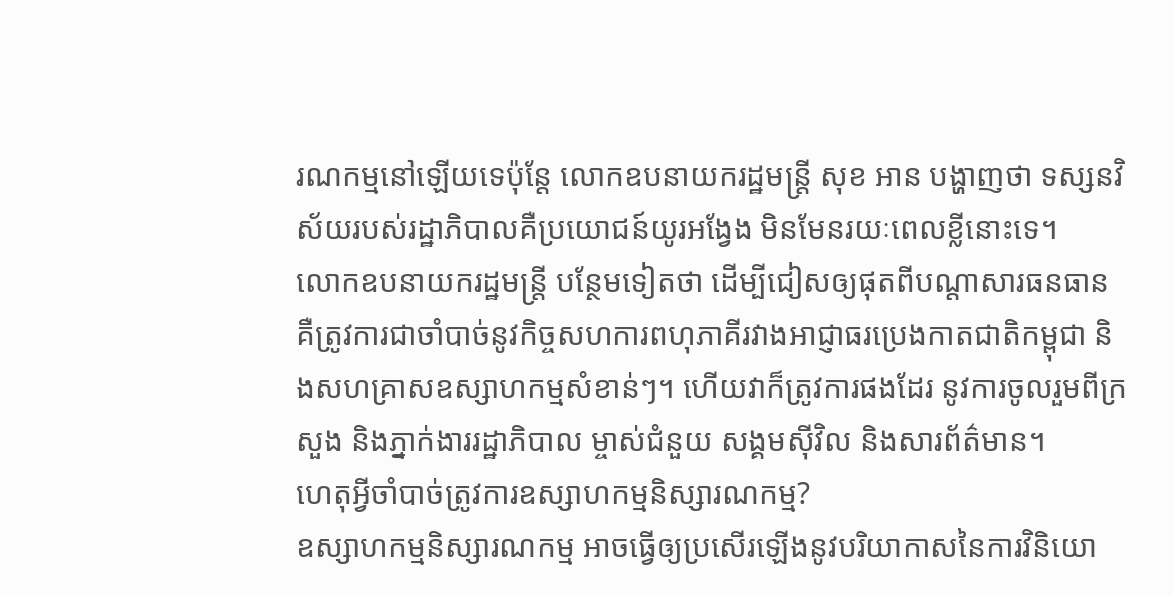រណកម្មនៅឡើយទេប៉ុន្តែ លោកឧបនាយករដ្ឋមន្ត្រី សុខ អាន បង្ហាញថា ទស្សនវិស័យរបស់រដ្ឋាភិបាលគឺប្រយោជន៍យូរអង្វែង មិនមែនរយៈពេលខ្លីនោះទេ។
លោកឧបនាយករដ្ឋមន្ត្រី បន្ថែមទៀតថា ដើម្បីជៀសឲ្យផុតពីបណ្ដាសារធនធានគឺត្រូវការជាចាំបាច់នូវកិច្ចសហការពហុភាគីរវាងអាជ្ញាធរប្រេងកាតជាតិកម្ពុជា និងសហគ្រាសឧស្សាហកម្មសំខាន់ៗ។ ហើយវាក៏ត្រូវការផងដែរ នូវការចូលរួមពីក្រសួង និងភ្នាក់ងាររដ្ឋាភិបាល ម្ចាស់ជំនួយ សង្គមស៊ីវិល និងសារព័ត៌មាន។
ហេតុអ្វីចាំបាច់ត្រូវការឧស្សាហកម្មនិស្សារណកម្ម?
ឧស្សាហកម្មនិស្សារណកម្ម អាចធ្វើឲ្យប្រសើរឡើងនូវបរិយាកាសនៃការវិនិយោ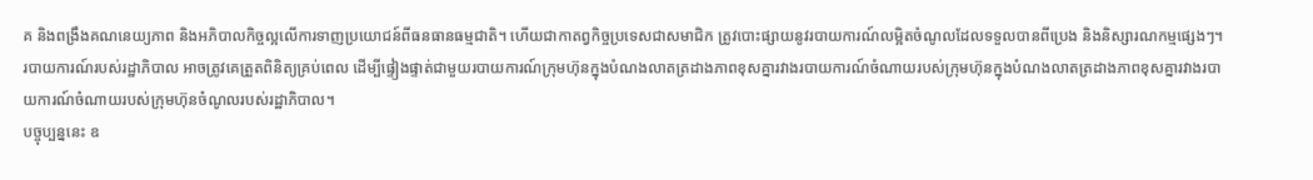គ និងពង្រឹងគណនេយ្យភាព និងអភិបាលកិច្ចល្អលើការទាញប្រយោជន៍ពីធនធានធម្មជាតិ។ ហើយជាកាតព្វកិច្ចប្រទេសជាសមាជិក ត្រូវបោះផ្សាយនូវរបាយការណ៍លម្អិតចំណូលដែលទទួលបានពីប្រេង និងនិស្សារណកម្មផ្សេងៗ។
របាយការណ៍របស់រដ្ឋាភិបាល អាចត្រូវគេត្រួតពិនិត្យគ្រប់ពេល ដើម្បីផ្ទៀងផ្ទាត់ជាមួយរបាយការណ៍ក្រុមហ៊ុនក្នុងបំណងលាតត្រដាងភាពខុសគ្នារវាងរបាយការណ៍ចំណាយរបស់ក្រុមហ៊ុនក្នុងបំណងលាតត្រដាងភាពខុសគ្នារវាងរបាយការណ៍ចំណាយរបស់ក្រុមហ៊ុនចំណូលរបស់រដ្ឋាភិបាល។
បច្ចុប្បន្ននេះ ឧ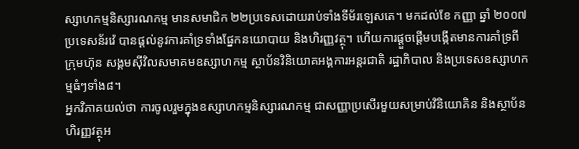ស្សាហកម្មនិស្សារណកម្ម មានសមាជិក ២២ប្រទេសដោយរាប់ទាំងទីម័រឡេសតេ។ មកដល់ខែ កញ្ញា ឆ្នាំ ២០០៧ ប្រទេសន័រវ៉េ បានផ្ដល់នូវការគាំទ្រទាំងផ្នែកនយោបាយ និងហិរញ្ញវត្ថុ។ ហើយការផ្ដួចផ្ដើមបង្កើតមានការគាំទ្រពីក្រុមហ៊ុន សង្គមស៊ីវិលសមាគមឧស្សាហកម្ម ស្ថាប័នវិនិយោគអង្គការអន្តរជាតិ រដ្ឋាភិបាល និងប្រទេសឧស្សាហកម្មធំៗទាំង៨។
អ្នកវិភាគយល់ថា ការចូលរួមក្នុងឧស្សាហកម្មនិស្សារណកម្ម ជាសញ្ញាប្រសើរមួយសម្រាប់វិនិយោគិន និងស្ថាប័នហិរញ្ញវត្ថុអ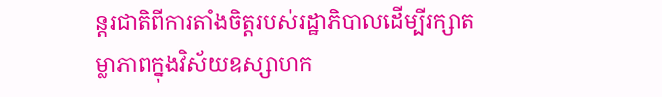ន្តរជាតិពីការតាំងចិត្តរបស់រដ្ឋាភិបាលដើម្បីរក្សាតម្លាភាពក្នុងវិស័យឧស្សាហក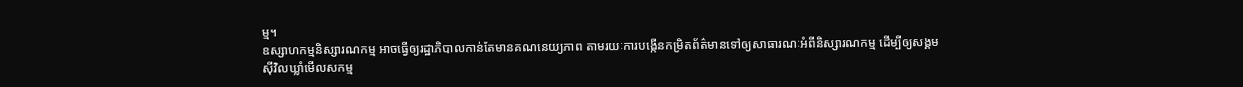ម្ម។
ឧស្សាហកម្មនិស្សារណកម្ម អាចធ្វើឲ្យរដ្ឋាភិបាលកាន់តែមានគណនេយ្យភាព តាមរយៈការបង្កើនកម្រិតព័ត៌មានទៅឲ្យសាធារណៈអំពីនិស្សារណកម្ម ដើម្បីឲ្យសង្គមស៊ីវិលឃ្លាំមើលសកម្ម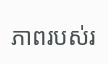ភាពរបស់រ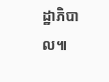ដ្ឋាភិបាល៕